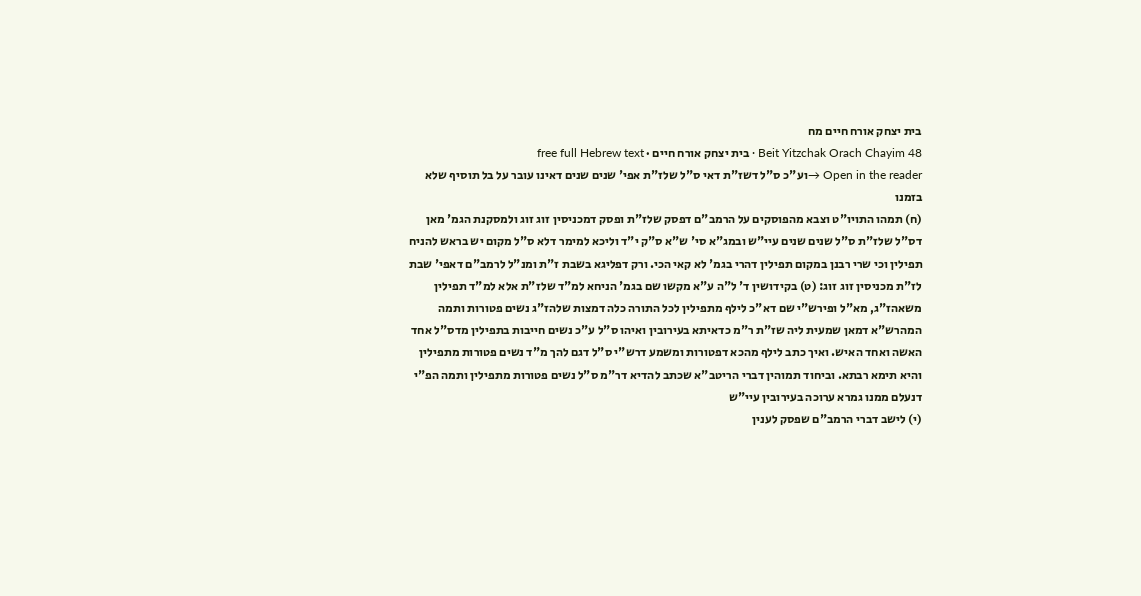בית יצחק אורח חיים מח
Beit Yitzchak Orach Chayim 48 · בית יצחק אורח חיים · free full Hebrew text
Open in the reader →וע"כ ס"ל דשז"ת דאי ס"ל שלז"ת אפי' שנים שנים דאינו עובר על בל תוסיף שלא בזמנו
(ח) תמהו התויו"ט וצבא מהפוסקים על הרמב"ם דפסק שלז"ת ופסק דמכניסין זוג זוג ולמסקנת הגמ' מאן דס"ל שלז"ת ס"ל שנים שנים עיי"ש ובמג"א סי' ש"א ס"ק י"ד וליכא למימר דלא ס"ל מקום יש בראש להניח תפילין וכי שרי רבנן במקום תפילין דהרי בגמ' לא קאי הכי. ורק דפליגא בשבת ז"ת ומנ"ל לרמב"ם דאפי' שבת לז"ת מכניסין זוג זוג: (ט) בקידושין ד' ל"ה ע"א מקשו שם בגמ' הניחא למ"ד שלז"ת אלא למ"ד תפילין משאהז"ג, מא"ל ופירש"י שם דא"כ לילף מתפילין לכל התורה כלה דמצות שלהז"ג נשים פטורות ותמה המהרש"א דמאן שמעית ליה שז"ת ר"מ כדאיתא בעירובין ואיהו ס"ל ע"כ נשים חייבות בתפילין מדס"ל אחד האשה ואחד האיש. ואיך כתב לילף מהכא דפטורות ומשמע דרש"י ס"ל דגם להך מ"ד נשים פטורות מתפילין והיא תימא רבתא. וביחוד תמוהין דברי הריטב"א שכתב להדיא דר"מ ס"ל נשים פטורות מתפילין ותמה הפ"י דנעלם ממנו גמרא ערוכה בעירובין עיי"ש
(י) לישב דברי הרמב"ם שפסק לענין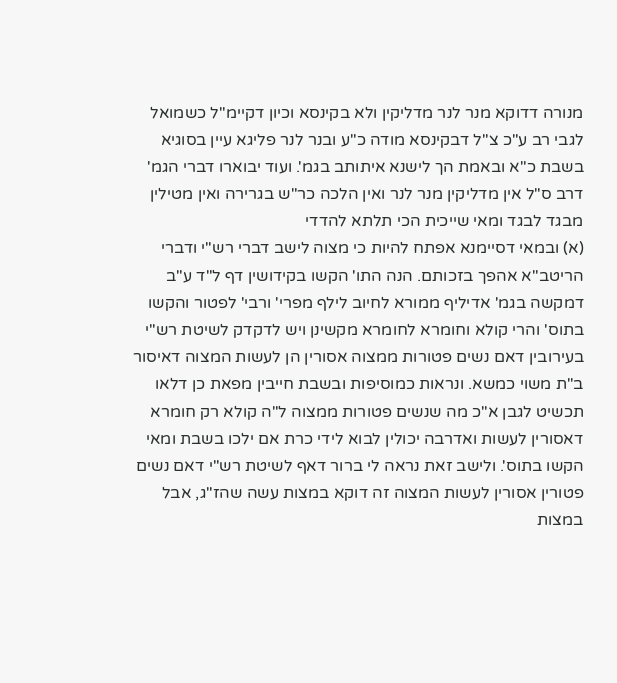מנורה דדוקא מנר לנר מדליקין ולא בקינסא וכיון דקיימ"ל כשמואל לגבי רב ע"כ צ"ל דבקינסא מודה כ"ע ובנר לנר פליגא עיין בסוגיא בשבת כ"א ובאמת הך לישנא איתותב בגמ'. ועוד יבוארו דברי הגמ' דרב ס"ל אין מדליקין מנר לנר ואין הלכה כר"ש בגרירה ואין מטילין מבגד לבגד ומאי שייכית הכי תלתא להדדי
(א) ובמאי דסיימנא אפתח להיות כי מצוה לישב דברי רש"י ודברי הריטב"א אהפך בזכותם. הנה התו' הקשו בקידושין דף ל"ד ע"ב דמקשה בגמ' אדיליף ממורא לחיוב לילף מפרי' ורבי' לפטור והקשו בתוס' והרי קולא וחומרא לחומרא מקשינן ויש לדקדק לשיטת רש"י בעירובין דאם נשים פטורות ממצוה אסורין הן לעשות המצוה דאיסור ב"ת משוי כמשא. ונראות כמוסיפות ובשבת חייבין מפאת כן דלאו תכשיט לגבן א"כ מה שנשים פטורות ממצוה ל"ה קולא רק חומרא דאסורין לעשות ואדרבה יכולין לבוא לידי כרת אם ילכו בשבת ומאי הקשו בתוס'. ולישב זאת נראה לי ברור דאף לשיטת רש"י דאם נשים פטורין אסורין לעשות המצוה זה דוקא במצות עשה שהז"ג, אבל במצות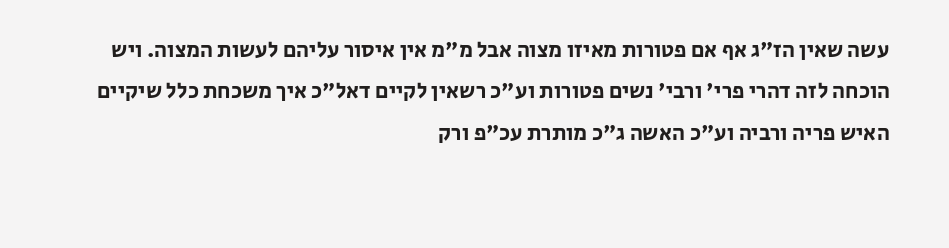עשה שאין הז"ג אף אם פטורות מאיזו מצוה אבל מ"מ אין איסור עליהם לעשות המצוה. ויש הוכחה לזה דהרי פרי' ורבי' נשים פטורות וע"כ רשאין לקיים דאל"כ איך משכחת כלל שיקיים האיש פריה ורביה וע"כ האשה ג"כ מותרת עכ"פ ורק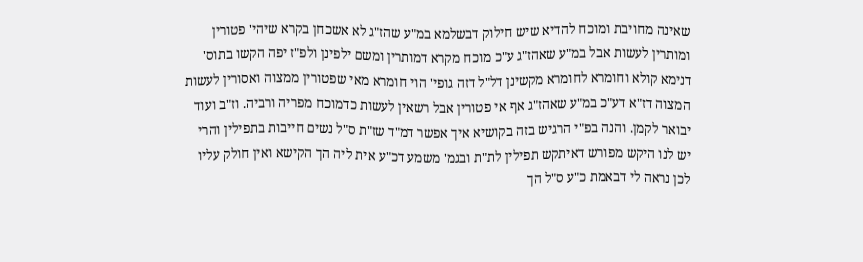שאינה מחויבת ומוכח להדיא שיש חילוק דבשלמא במ"ע שהז"ג לא אשכחן בקרא שיהי' פטורין ומותרין לעשות אבל במ"ע שאהז"ג ע"כ מוכח מקרא דמותרין ומשם ילפינן ולפ"ז יפה הקשו בתוס' דנימא קולא וחומרא לחומרא מקשינן דל"ל דזה גופי' הוי חומרא מאי שפטורין ממצוה ואסורין לעשות המצוה דז"א דע"כ במ"ע שאהז"ג אף אי פטורין אבל רשאין לעשות כדמוכח מפריה ורביה. וז"ב ועוד יבואר לקמן. והנה בפ"י הרגיש בזה בקושיא איך אפשר דמ"ד שז"ת ס"ל נשים חייבות בתפילין והרי יש לנו היקש מפורש דאיתקש תפילין לת"ת ובגמ' משמע דכ"ע אית ליה הך הקישא ואין חולק עליו לכן נראה לי דבאמת כ"ע ס"ל הך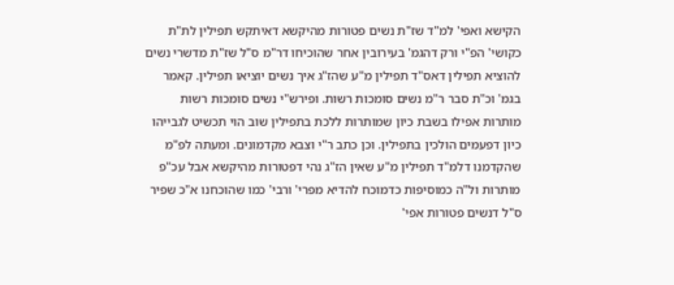הקישא ואפי' למ"ד שז"ת נשים פטורות מהיקשא דאיתקש תפילין לת"ת כקושי' הפ"י ורק דהגמ' בעירובין אחר שהוכיחו דר"מ ס"ל שז"ת מדשרי נשים להוציא תפילין דאס"ד תפילין מ"ע שהז"ג איך נשים יוציאו תפילין. קאמר בגמ' וכ"ת סבר ר"מ נשים סומכות רשות. ופירש"י נשים סומכות רשות מותרות אפילו בשבת כיון שמותרות ללכת בתפילין שוב הוי תכשיט לגבייהו כיון דפעמים הולכין בתפילין. וכן כתב ר"י וצבא מקדמונים. ומעתה לפ"מ שהקדמנו דלמ"ד תפילין מ"ע שאין הז"ג נהי דפטורות מהיקשא אבל עכ"פ מותרות ול"ה כמוסיפות כדמוכח להדיא מפרי' ורבי' כמו שהוכחנו א"כ שפיר ס"ל דנשים פטורות אפי'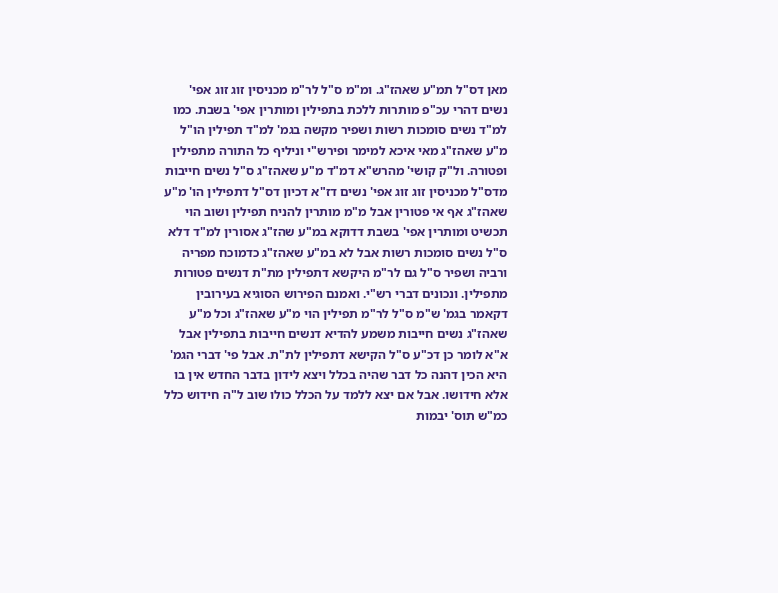מאן דס"ל תמ"ע שאהז"ג. ומ"מ ס"ל לר"מ מכניסין זוג זוג אפי' נשים דהרי עכ"פ מותרות ללכת בתפילין ומותרין אפי' בשבת. כמו למ"ד נשים סומכות רשות ושפיר מקשה בגמ' למ"ד תפילין הו"ל מ"ע שאהז"ג מאי איכא למימר ופירש"י וניליף כל התורה מתפילין ופטורה. ול"ק קושי' מהרש"א דמ"ד מ"ע שאהז"ג ס"ל נשים חייבות מדס"ל מכניסין זוג זוג אפי' נשים דז"א דכיון דס"ל דתפילין הו' מ"ע שאהז"ג אף אי פטורין אבל מ"מ מותרין להניח תפילין ושוב הוי תכשיט ומותרין אפי' בשבת דדוקא במ"ע שהז"ג אסורין למ"ד דלא ס"ל נשים סומכות רשות אבל לא במ"ע שאהז"ג כדמוכח מפריה ורביה ושפיר ס"ל גם לר"מ היקשא דתפילין מת"ת דנשים פטורות מתפילין. ונכונים דברי רש"י. ואמנם הפירוש הסוגיא בעירובין דקאמר בגמ' ש"מ ס"ל לר"מ תפילין הוי מ"ע שאהז"ג וכל מ"ע שאהז"ג נשים חייבות משמע להדיא דנשים חייבות בתפילין אבל א"א לומר כן דכ"ע ס"ל הקישא דתפילין לת"ת. אבל פי' דברי הגמ' היא הכין דהנה כל דבר שהיה בכלל ויצא לידון בדבר החדש אין בו אלא חידושו. אבל אם יצא ללמד על הכלל כולו שוב ל"ה חידוש כלל כמ"ש תוס' יבמות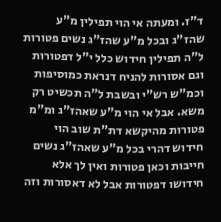ד"ז. ומעתה אי הוי תפילין מ"ע שהז"ג ובכל מ"ע שהז"ג נשים פטורות ל"ה תפילין חידוש כלל י"ל דפטורות וגם אסורות להניח דנראת כמוסיפות וכמ"ש רש"י ובשבת ל"ה תכשיט רק משא. אבל אי הוי מ"ע שאהז"ג ומ"מ פטורות מהיקשא דת"ת שוב הוי חידוש דהרי בכל מ"ע שאהז"ג נשים חייבות וכאן פטורות ואין לך אלא חידושו דפטורות אבל לא דאסורות וזה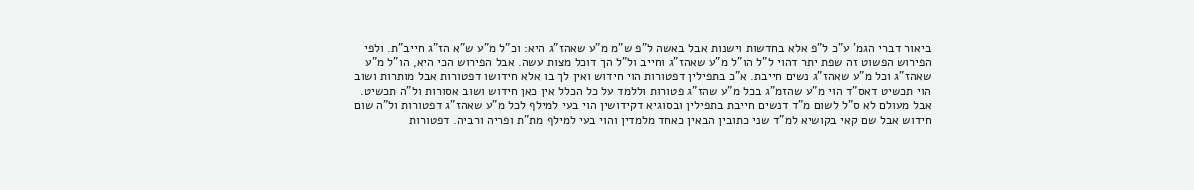ביאור דברי הגמ' ע"כ ל"פ אלא בחדשות וישנות אבל באשה ל"פ ש"מ מ"ע שאהז"ג היא: וכ"ל מ"ע ש"א הז"ג חייב"ת. ולפי הפירוש הפשוט זה שפת יתר דהוי ל"ל הו"ל מ"ע שאהז"ג וחייב ול"ל הך דוכל מצות עשה. אבל הפירוש הכי היא, הו"ל מ"ע שאהז"ג וכל מ"ע שאהז"ג נשים חייבת. א"כ בתפילין דפטורות הוי חידוש ואין לך בו אלא חידושו דפטורות אבל מותרות ושוב הוי תכשיט דאס"ד הוי מ"ע שהזמ"ג בכל מ"ע שהז"ג פטורות וללמד על כל הכלל אין כאן חידוש ושוב אסורות ול"ה תכשיט. אבל מעולם לא ס"ל לשום מ"ד דנשים חייבת בתפילין ובסוגיא דקידושין הוי בעי למילף לכל מ"ע שאהז"ג דפטורות ול"ה שום חידוש אבל שם קאי בקושיא למ"ד שני כתובין הבאין כאחד מלמדין והוי בעי למילף מת"ת ופריה ורביה. דפטורות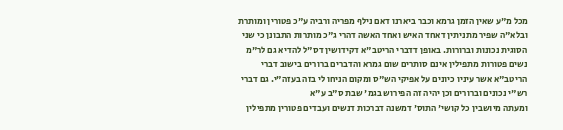מכל מ"ע שאין הזמן גרמא וכבר ביארנו דאם נילף מפריה ורביה ע"כ פטורין ומותרת ובלא"ה שפיר מתניתין דאחד האיש ואחד האשה דהרי ג"כ מותרות התבונן כי שני הסוגית נכונות וברורות. באופן דדברי הריטב"א דקידושין דס"ל להדיא גם לר"מ נשים פטורות מתפילין אינם סותרים שום גמרא והדברים ברורים בישוב דברי הריטב"א אשר עיניו כיונים על אפיקי הש"ס ומקום הניחו לי בזה בעזה"י. גם דברי רש"י נכונים וברורים וכן יהיה זה הפירוש בגמ' שבת ס"ב ע"א
ומעתה מיושבין כל קושי' התוס' דמשנה דברכות דנשים ועבדים פטורין מתפילין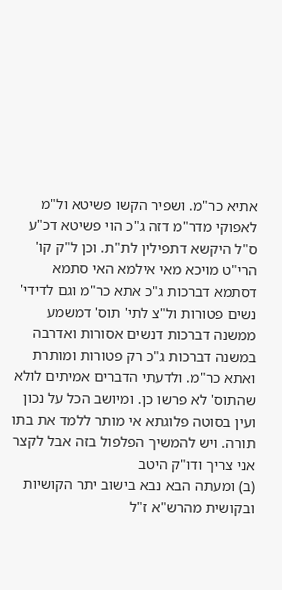אתיא כר"מ. ושפיר הקשו פשיטא ול"מ לאפוקי מדר"מ דזה ג"כ הוי פשיטא דכ"ע ס"ל היקשא דתפילין לת"ת. וכן ל"ק קו' הרי"ט מויכא מאי אילמא האי סתמא דסתמא דברכות ג"כ אתא כר"מ וגם לדידי' נשים פטורות ול"צ לתי' תוס' דמשמע ממשנה דברכות דנשים אסורות ואדרבה במשנה דברכות ג"כ רק פטורות ומותרת ואתא כר"מ. ולדעתי הדברים אמיתים לולא שהתוס' לא פרשו כן. ומיושב הכל על נכון ועין בסוטה פלוגתא אי מותר ללמד את בתו תורה. ויש להמשיך הפלפול בזה אבל לקצר אני צריך ודו"ק היטב
(ב) ומעתה הבא נבא בישוב יתר הקושיות ובקושית מהרש"א ז"ל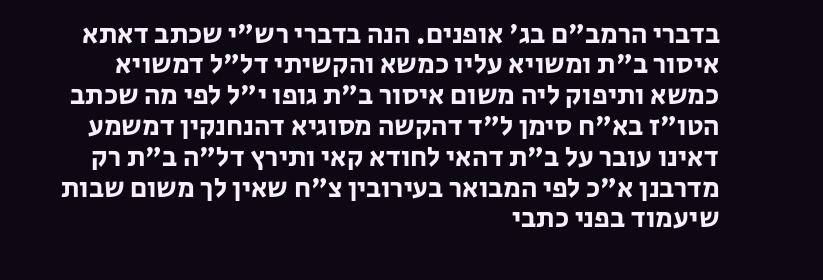בדברי הרמב"ם בג' אופנים. הנה בדברי רש"י שכתב דאתא איסור ב"ת ומשויא עליו כמשא והקשיתי דל"ל דמשויא כמשא ותיפוק ליה משום איסור ב"ת גופו י"ל לפי מה שכתב הטו"ז בא"ח סימן ל"ד דהקשה מסוגיא דהנחנקין דמשמע דאינו עובר על ב"ת דהאי לחודא קאי ותירץ דל"ה ב"ת רק מדרבנן א"כ לפי המבואר בעירובין צ"ח שאין לך משום שבות שיעמוד בפני כתבי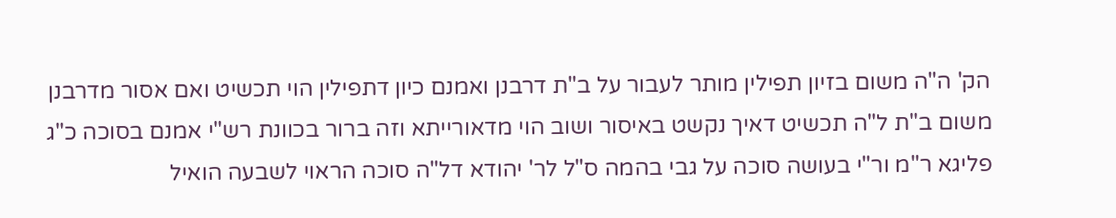הק' ה"ה משום בזיון תפילין מותר לעבור על ב"ת דרבנן ואמנם כיון דתפילין הוי תכשיט ואם אסור מדרבנן משום ב"ת ל"ה תכשיט דאיך נקשט באיסור ושוב הוי מדאורייתא וזה ברור בכוונת רש"י אמנם בסוכה כ"ג פליגא ר"מ ור"י בעושה סוכה על גבי בהמה ס"ל לר' יהודא דל"ה סוכה הראוי לשבעה הואיל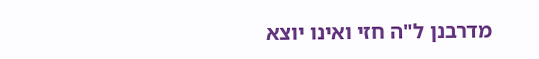מדרבנן ל"ה חזי ואינו יוצא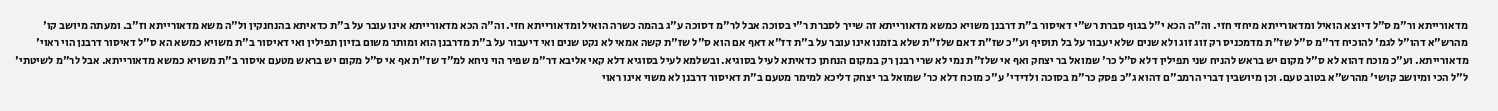מדאורייתא ור"מ ס"ל דיוצא הואיל ומדאורייתא מיחזי חזי. וה"ה הכא י"ל בגוף סברת רש"י דאיסור ב"ת דרבנן משויא כמשא מדאורייתא זה שייך לסברת ר"י בסוכה אבל לר"מ דסוכה ע"ג בהמה כשרה הואיל ומדאורייתא חזי. וה"ה הכא מדאורייתא אינו עובר על ב"ת כדאיתא בהנחנקין ול"ה משא מדאורייתא וז"ב. ומעתה מיושב קו' מהרש"א דהו"ל לגמ' להוכיח דר"מ ס"ל שז"ת מדמכניס רק זוג זוג ולא שנים שלא יעבור על בל תוסיף וע"כ שז"ת דאם שלז"ת שלא בזמנו אינו עובר על ב"ת דז"א דאף אם הוא ס"ל שז"ת קשה אמאי לא נקט שנים ואי דיעבור על ב"ת מדרבנן הוא ומותר משום בזיון תפילין ואי דאיסור ב"ת משויא כמשא הא ס"ל דאיסור דרבנן הוי ראוי' מדאורייתא. וע"כ מוכח דהוא לא ס"ל מקום יש בראש להניח שני תפילין דלא ס"ל כר' שמואל בר יצחק ואף אי שלז"ת נמי לא שרי רבנן רק במקום הנחתן כדאיתא לעיל בסוגיא. ובשלמא לעיל בסוגיא דלא קאי אליבא דר"מ שפיר הוי ניחא למ"ד שז"ת אף אי ס"ל מקום יש בראש מטעם איסור ב"ת משויא כמשא מדאורייתא. אבל לר"מ לשיטתי' ל"ל הכי ומיושב קושי' מהרש"א בטוב טעם. וכן מיושבין דברי הרמב"ם דהוא ג"כ פסק כר"מ בסוכה ולדידי' ע"כ מוכח דלא כר' שמואל בר יצחק דליכא למימר מטעם ב"ת דאיסור דרבנן לא משוי אינו ראוי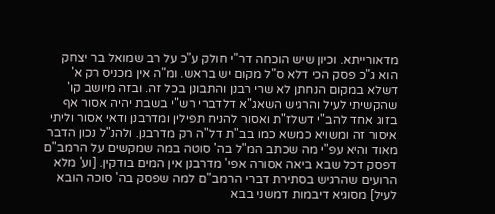מדאורייתא. וכיון שיש הוכחה דר"י חולק ע"כ על רב שמואל בר יצחק הוא ג"כ פסק הכי דלא ס"ל מקום יש בראש. ומ"ה אין מכניס רק א' דשלא במקום הנחתן לא שרי רבנן והתבונן בכל זה. ובזה מיושב קו' שהקשיתי לעיל והרגיש השאג"א דלדברי רש"י בשבת יהיה אסור אף בזוג אחד להב"י דשלז"ת ואסור להניח תפילין ומדרבנן ודאי אסור וליתי איסור זה ומשויא כמשא כמו בב"ת דל"ה רק מדרבנן. ולהנ"ל נכון הדבר מאוד והיא עפ"י מה שכתב המ"ל בה' סוטה במה שמקשים על הרמב"ם דפסק דכל שבא ביאה אסורה אפי' מדרבנן אין המים בודקין. [וע' מלא הרועים שהרגיש בסתירת דברי הרמב"ם למה שפסק בה' סוכה הובא לעיל] מסוגיא דיבמות דמשני בבא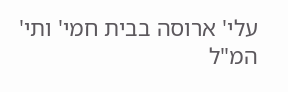עלי' ארוסה בבית חמי' ותי' המ"ל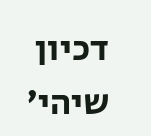דכיון שיהי'